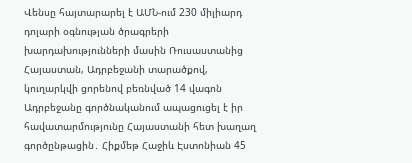Վենսը հայտարարել է ԱՄՆ-ում 230 միլիարդ դոլարի օգնության ծրագրերի խարդախությունների մասին Ռուսաստանից Հայաստան, Ադրբեջանի տարածքով, կուղարկվի ցորենով բեռնված 14 վագոն Ադրբեջանը գործնականում ապացուցել է իր հավատարմությունը Հայաստանի հետ խաղաղ գործընթացին․ Հիքմեթ Հաջիև Էստոնիան 45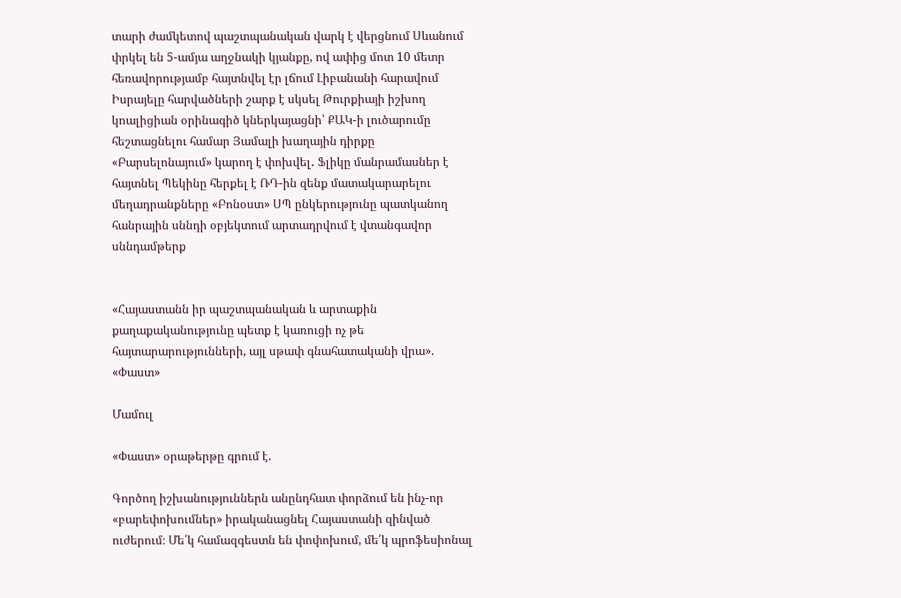տարի ժամկետով պաշտպանական վարկ է վերցնում Սևանում փրկել են 5-ամյա աղջնակի կյանքը, ով ափից մոտ 10 մետր հեռավորությամբ հայտնվել էր լճում Լիբանանի հարավում Իսրայելը հարվածների շարք է սկսել Թուրքիայի իշխող կոալիցիան օրինագիծ կներկայացնի՝ ՔԱԿ-ի լուծարումը հեշտացնելու համար Յամալի խաղային դիրքը «Բարսելոնայում» կարող է փոխվել․ Ֆլիկը մանրամասներ է հայտնել Պեկինը հերքել է ՌԴ-ին զենք մատակարարելու մեղադրանքները «Բոնօստ» ՍՊ ընկերությունը պատկանող հանրային սննդի օբյեկտում արտադրվում է վտանգավոր սննդամթերք


«Հայաստանն իր պաշտպանական և արտաքին քաղաքականությունը պետք է կառուցի ոչ թե հայտարարությունների, այլ սթափ գնահատականի վրա». «Փաստ»

Մամուլ

«Փաստ» օրաթերթը գրում է.

Գործող իշխանություններն անընդհատ փորձում են ինչ-որ «բարեփոխումներ» իրականացնել Հայաստանի զինված ուժերում։ Մե՛կ համազգեստն են փոփոխում, մե՛կ պրոֆեսիոնալ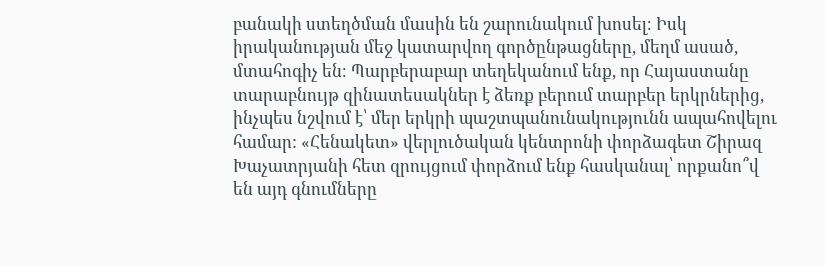բանակի ստեղծման մասին են շարունակում խոսել։ Իսկ իրականության մեջ կատարվող գործընթացները, մեղմ ասած, մտահոգիչ են։ Պարբերաբար տեղեկանում ենք, որ Հայաստանը տարաբնույթ զինատեսակներ է ձեռք բերում տարբեր երկրներից, ինչպես նշվում է՝ մեր երկրի պաշտպանունակությունն ապահովելու համար: «Հենակետ» վերլուծական կենտրոնի փորձագետ Շիրազ Խաչատրյանի հետ զրույցում փորձում ենք հասկանալ՝ որքանո՞վ են այդ գնումները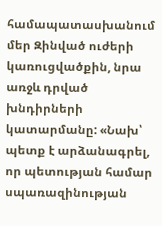համապատասխանում մեր Զինված ուժերի կառուցվածքին, նրա առջև դրված խնդիրների կատարմանը: «Նախ՝ պետք է արձանագրել, որ պետության համար սպառազինության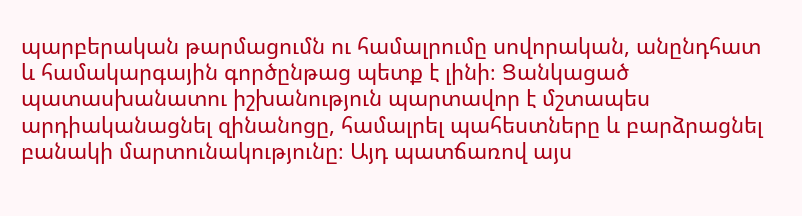պարբերական թարմացումն ու համալրումը սովորական, անընդհատ և համակարգային գործընթաց պետք է լինի։ Ցանկացած պատասխանատու իշխանություն պարտավոր է մշտապես արդիականացնել զինանոցը, համալրել պահեստները և բարձրացնել բանակի մարտունակությունը։ Այդ պատճառով այս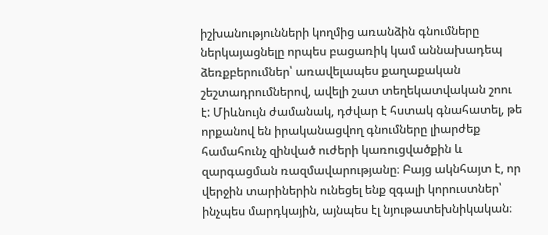իշխանությունների կողմից առանձին գնումները ներկայացնելը որպես բացառիկ կամ աննախադեպ ձեռքբերումներ՝ առավելապես քաղաքական շեշտադրումներով, ավելի շատ տեղեկատվական շոու է: Միևնույն ժամանակ, դժվար է հստակ գնահատել, թե որքանով են իրականացվող գնումները լիարժեք համահունչ զինված ուժերի կառուցվածքին և զարգացման ռազմավարությանը։ Բայց ակնհայտ է, որ վերջին տարիներին ունեցել ենք զգալի կորուստներ՝ ինչպես մարդկային, այնպես էլ նյութատեխնիկական։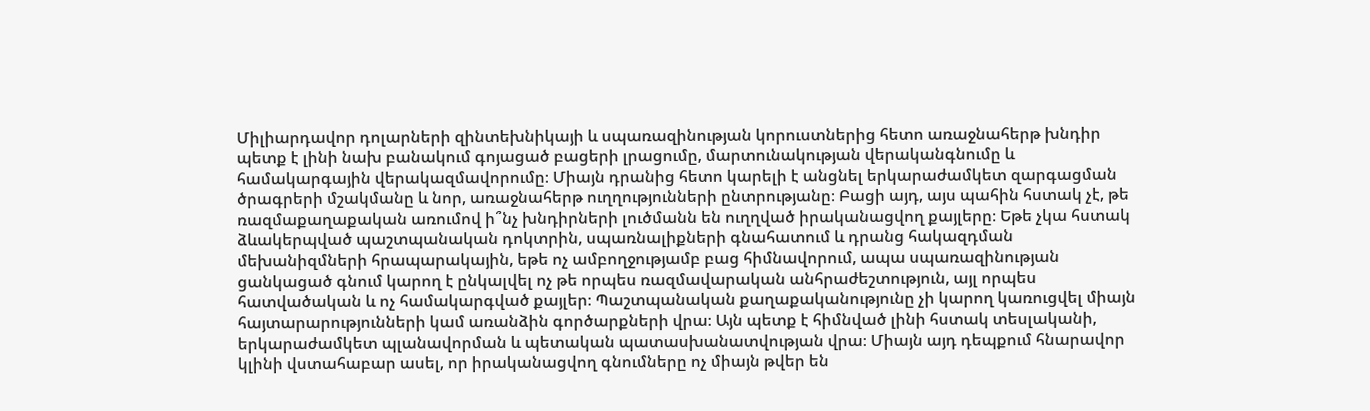Միլիարդավոր դոլարների զինտեխնիկայի և սպառազինության կորուստներից հետո առաջնահերթ խնդիր պետք է լինի նախ բանակում գոյացած բացերի լրացումը, մարտունակության վերականգնումը և համակարգային վերակազմավորումը։ Միայն դրանից հետո կարելի է անցնել երկարաժամկետ զարգացման ծրագրերի մշակմանը և նոր, առաջնահերթ ուղղությունների ընտրությանը։ Բացի այդ, այս պահին հստակ չէ, թե ռազմաքաղաքական առումով ի՞նչ խնդիրների լուծմանն են ուղղված իրականացվող քայլերը։ Եթե չկա հստակ ձևակերպված պաշտպանական դոկտրին, սպառնալիքների գնահատում և դրանց հակազդման մեխանիզմների հրապարակային, եթե ոչ ամբողջությամբ բաց հիմնավորում, ապա սպառազինության ցանկացած գնում կարող է ընկալվել ոչ թե որպես ռազմավարական անհրաժեշտություն, այլ որպես հատվածական և ոչ համակարգված քայլեր։ Պաշտպանական քաղաքականությունը չի կարող կառուցվել միայն հայտարարությունների կամ առանձին գործարքների վրա։ Այն պետք է հիմնված լինի հստակ տեսլականի, երկարաժամկետ պլանավորման և պետական պատասխանատվության վրա։ Միայն այդ դեպքում հնարավոր կլինի վստահաբար ասել, որ իրականացվող գնումները ոչ միայն թվեր են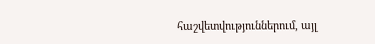հաշվետվություններում, այլ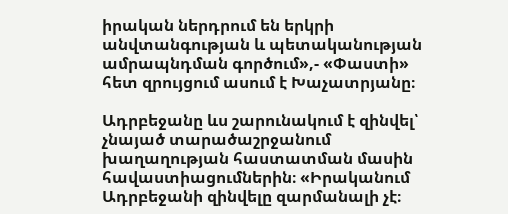իրական ներդրում են երկրի անվտանգության և պետականության ամրապնդման գործում»,- «Փաստի» հետ զրույցում ասում է Խաչատրյանը։

Ադրբեջանը ևս շարունակում է զինվել՝ չնայած տարածաշրջանում խաղաղության հաստատման մասին հավաստիացումներին։ «Իրականում Ադրբեջանի զինվելը զարմանալի չէ։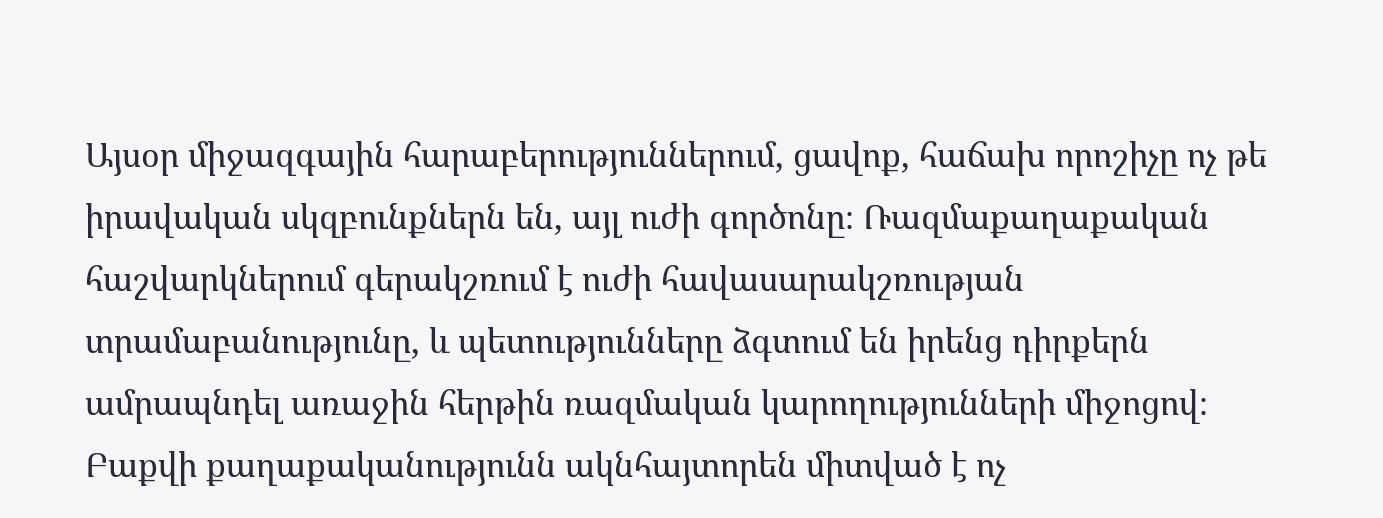Այսօր միջազգային հարաբերություններում, ցավոք, հաճախ որոշիչը ոչ թե իրավական սկզբունքներն են, այլ ուժի գործոնը։ Ռազմաքաղաքական հաշվարկներում գերակշռում է ուժի հավասարակշռության տրամաբանությունը, և պետությունները ձգտում են իրենց դիրքերն ամրապնդել առաջին հերթին ռազմական կարողությունների միջոցով։ Բաքվի քաղաքականությունն ակնհայտորեն միտված է ոչ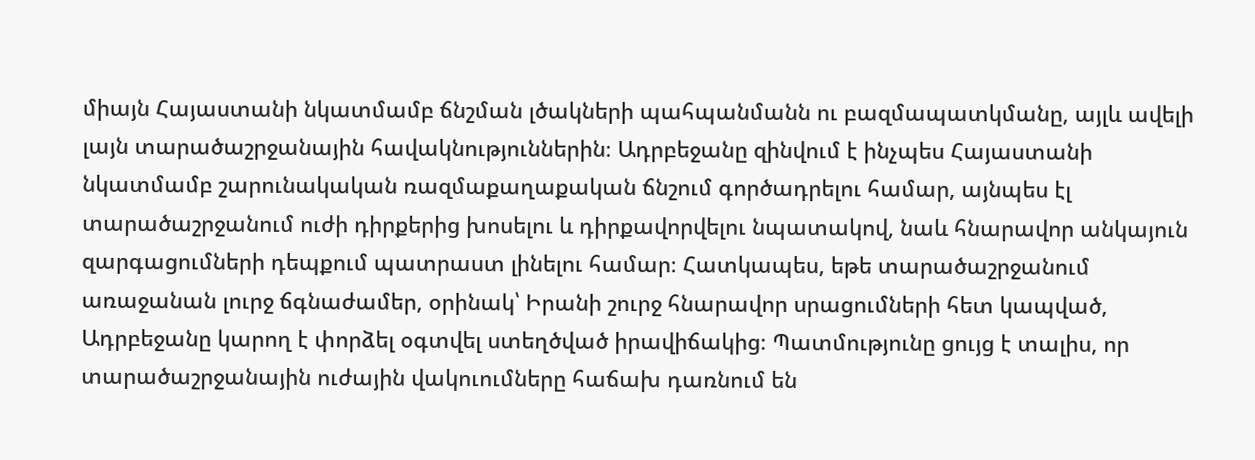միայն Հայաստանի նկատմամբ ճնշման լծակների պահպանմանն ու բազմապատկմանը, այլև ավելի լայն տարածաշրջանային հավակնություններին։ Ադրբեջանը զինվում է ինչպես Հայաստանի նկատմամբ շարունակական ռազմաքաղաքական ճնշում գործադրելու համար, այնպես էլ տարածաշրջանում ուժի դիրքերից խոսելու և դիրքավորվելու նպատակով, նաև հնարավոր անկայուն զարգացումների դեպքում պատրաստ լինելու համար։ Հատկապես, եթե տարածաշրջանում առաջանան լուրջ ճգնաժամեր, օրինակ՝ Իրանի շուրջ հնարավոր սրացումների հետ կապված, Ադրբեջանը կարող է փորձել օգտվել ստեղծված իրավիճակից։ Պատմությունը ցույց է տալիս, որ տարածաշրջանային ուժային վակուումները հաճախ դառնում են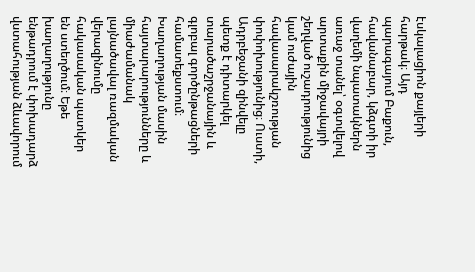էսկալացիոն քայլերի հարթակ։ Այդ պարագայում Բաքուն, հավանաբար, կձգտի իր վաղեմի նպատակներն առաջ տանել՝ օգտվելով արտաքին միջավայրի շեղված ուշադրությունից կամ ուժային հավասարակշռության փոփոխությունից։ Ուստի, Ադրբեջանի զինվելը պետք է դիտարկել տարածաշրջանային և գլոբալ գործընթացների համատեքստում։ Խաղաղության մասին հայտարարությունները և միաժամանակ լայնածավալ ռազմական վերազինումը հակասական պատկեր են ստեղծում։ Եթե խաղաղությունը ենթադրում է փոխադարձ վստահության ձևավորում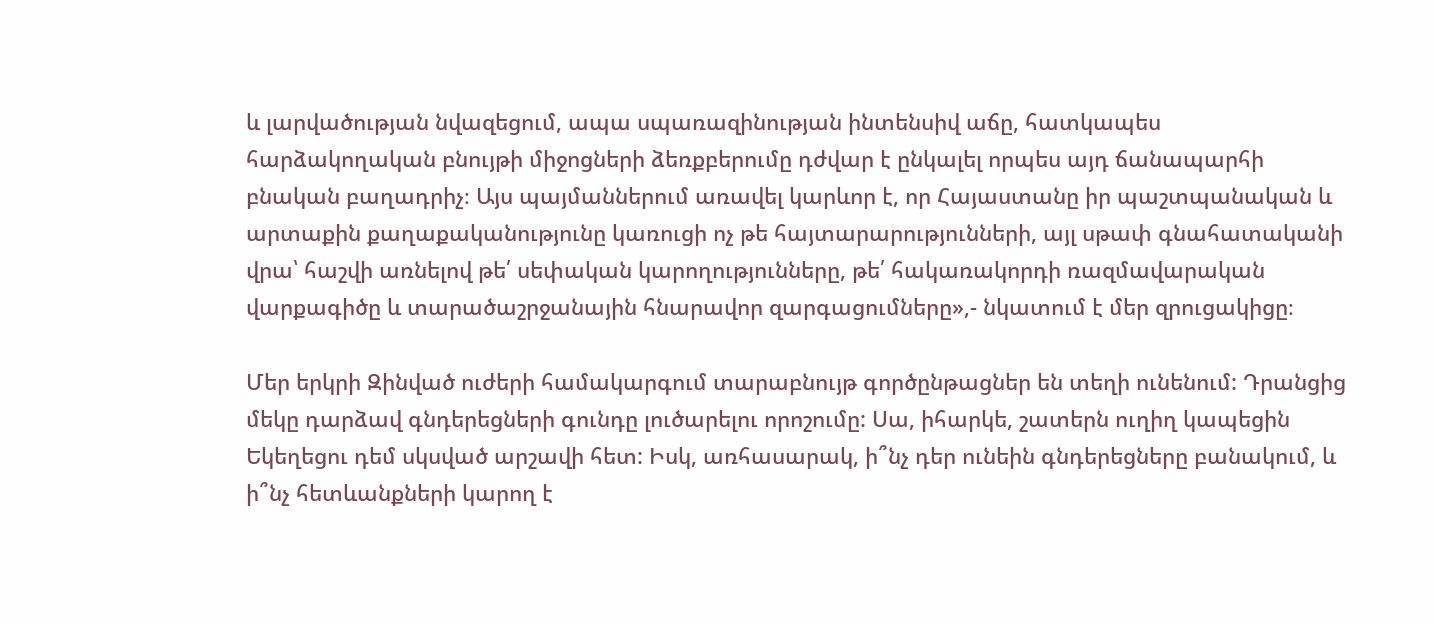և լարվածության նվազեցում, ապա սպառազինության ինտենսիվ աճը, հատկապես հարձակողական բնույթի միջոցների ձեռքբերումը դժվար է ընկալել որպես այդ ճանապարհի բնական բաղադրիչ։ Այս պայմաններում առավել կարևոր է, որ Հայաստանը իր պաշտպանական և արտաքին քաղաքականությունը կառուցի ոչ թե հայտարարությունների, այլ սթափ գնահատականի վրա՝ հաշվի առնելով թե՛ սեփական կարողությունները, թե՛ հակառակորդի ռազմավարական վարքագիծը և տարածաշրջանային հնարավոր զարգացումները»,- նկատում է մեր զրուցակիցը։

Մեր երկրի Զինված ուժերի համակարգում տարաբնույթ գործընթացներ են տեղի ունենում: Դրանցից մեկը դարձավ գնդերեցների գունդը լուծարելու որոշումը: Սա, իհարկե, շատերն ուղիղ կապեցին Եկեղեցու դեմ սկսված արշավի հետ: Իսկ, առհասարակ, ի՞նչ դեր ունեին գնդերեցները բանակում, և ի՞նչ հետևանքների կարող է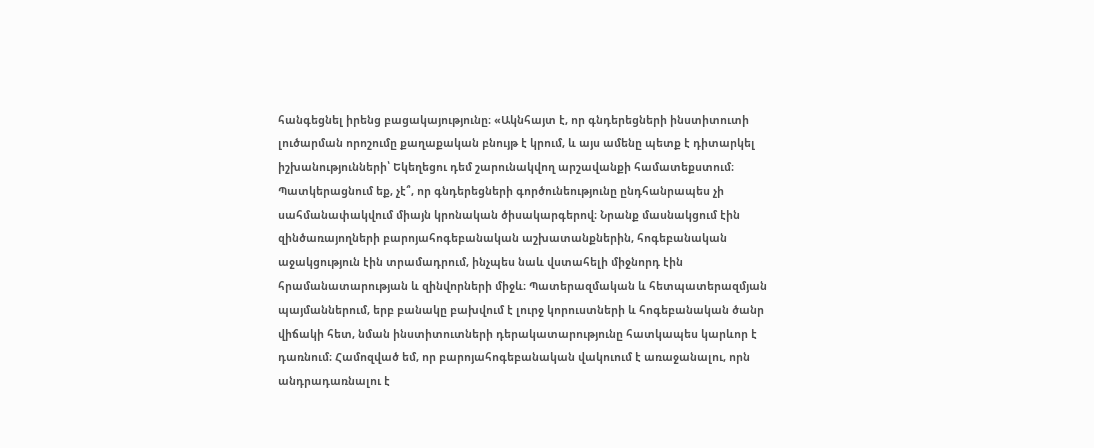հանգեցնել իրենց բացակայությունը։ «Ակնհայտ է, որ գնդերեցների ինստիտուտի լուծարման որոշումը քաղաքական բնույթ է կրում, և այս ամենը պետք է դիտարկել իշխանությունների՝ Եկեղեցու դեմ շարունակվող արշավանքի համատեքստում։ Պատկերացնում եք, չէ՞, որ գնդերեցների գործունեությունը ընդհանրապես չի սահմանափակվում միայն կրոնական ծիսակարգերով։ Նրանք մասնակցում էին զինծառայողների բարոյահոգեբանական աշխատանքներին, հոգեբանական աջակցություն էին տրամադրում, ինչպես նաև վստահելի միջնորդ էին հրամանատարության և զինվորների միջև։ Պատերազմական և հետպատերազմյան պայմաններում, երբ բանակը բախվում է լուրջ կորուստների և հոգեբանական ծանր վիճակի հետ, նման ինստիտուտների դերակատարությունը հատկապես կարևոր է դառնում։ Համոզված եմ, որ բարոյահոգեբանական վակուում է առաջանալու, որն անդրադառնալու է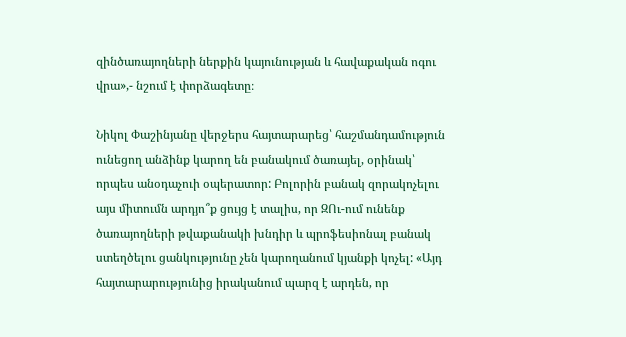զինծառայողների ներքին կայունության և հավաքական ոգու վրա»,- նշում է փորձագետը։

Նիկոլ Փաշինյանը վերջերս հայտարարեց՝ հաշմանդամություն ունեցող անձինք կարող են բանակում ծառայել, օրինակ՝ որպես անօդաչուի օպերատոր: Բոլորին բանակ զորակոչելու այս միտումն արդյո՞ք ցույց է տալիս, որ ԶՈւ-ում ունենք ծառայողների թվաքանակի խնդիր և պրոֆեսիոնալ բանակ ստեղծելու ցանկությունը չեն կարողանում կյանքի կոչել: «Այդ հայտարարությունից իրականում պարզ է արդեն, որ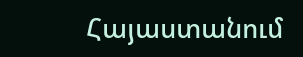Հայաստանում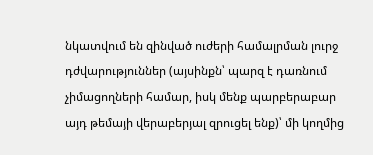նկատվում են զինված ուժերի համալրման լուրջ դժվարություններ (այսինքն՝ պարզ է դառնում չիմացողների համար, իսկ մենք պարբերաբար այդ թեմայի վերաբերյալ զրուցել ենք)՝ մի կողմից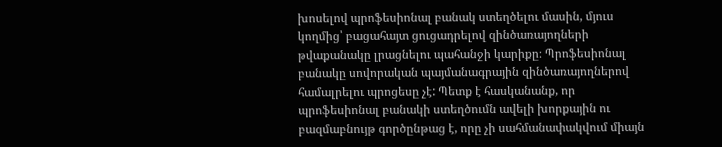խոսելով պրոֆեսիոնալ բանակ ստեղծելու մասին, մյուս կողմից՝ բացահայտ ցուցադրելով զինծառայողների թվաքանակը լրացնելու պահանջի կարիքը։ Պրոֆեսիոնալ բանակը սովորական պայմանագրային զինծառայողներով համալրելու պրոցեսը չէ: Պետք է հասկանանք, որ պրոֆեսիոնալ բանակի ստեղծումն ավելի խորքային ու բազմաբնույթ գործընթաց է, որը չի սահմանափակվում միայն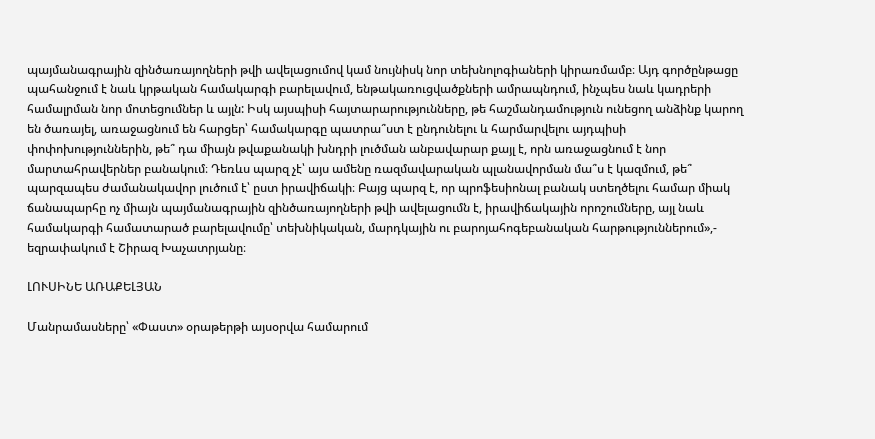պայմանագրային զինծառայողների թվի ավելացումով կամ նույնիսկ նոր տեխնոլոգիաների կիրառմամբ։ Այդ գործընթացը պահանջում է նաև կրթական համակարգի բարելավում, ենթակառուցվածքների ամրապնդում, ինչպես նաև կադրերի համալրման նոր մոտեցումներ և այլն: Իսկ այսպիսի հայտարարությունները, թե հաշմանդամություն ունեցող անձինք կարող են ծառայել, առաջացնում են հարցեր՝ համակարգը պատրա՞ստ է ընդունելու և հարմարվելու այդպիսի փոփոխություններին, թե՞ դա միայն թվաքանակի խնդրի լուծման անբավարար քայլ է, որն առաջացնում է նոր մարտահրավերներ բանակում։ Դեռևս պարզ չէ՝ այս ամենը ռազմավարական պլանավորման մա՞ս է կազմում, թե՞ պարզապես ժամանակավոր լուծում է՝ ըստ իրավիճակի։ Բայց պարզ է, որ պրոֆեսիոնալ բանակ ստեղծելու համար միակ ճանապարհը ոչ միայն պայմանագրային զինծառայողների թվի ավելացումն է, իրավիճակային որոշումները, այլ նաև համակարգի համատարած բարելավումը՝ տեխնիկական, մարդկային ու բարոյահոգեբանական հարթություններում»,- եզրափակում է Շիրազ Խաչատրյանը։

ԼՈՒՍԻՆԵ ԱՌԱՔԵԼՅԱՆ

Մանրամասները՝ «Փաստ» օրաթերթի այսօրվա համարում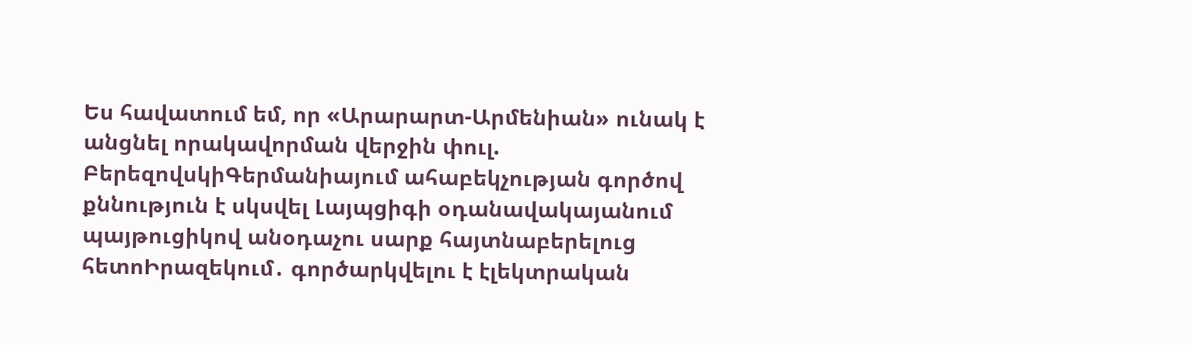Ես հավատում եմ, որ «Արարարտ-Արմենիան» ունակ է անցնել որակավորման վերջին փուլ. ԲերեզովսկիԳերմանիայում ահաբեկչության գործով քննություն է սկսվել Լայպցիգի օդանավակայանում պայթուցիկով անօդաչու սարք հայտնաբերելուց հետոԻրազեկում․ գործարկվելու է էլեկտրական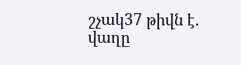շչակ37 թիվն է. վաղը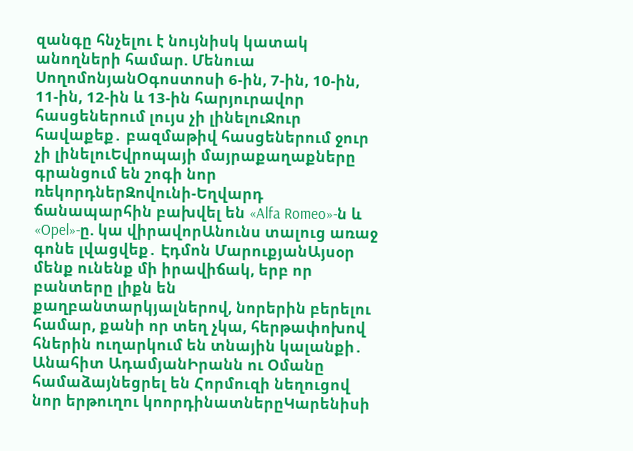զանգը հնչելու է նույնիսկ կատակ անողների համար. Մենուա ՍողոմոնյանՕգոստոսի 6-ին, 7-ին, 10-ին, 11-ին, 12-ին և 13-ին հարյուրավոր հասցեներում լույս չի լինելուՋուր հավաքեք․ բազմաթիվ հասցեներում ջուր չի լինելուԵվրոպայի մայրաքաղաքները գրանցում են շոգի նոր ռեկորդներԶովունի-Եղվարդ ճանապարհին բախվել են «Alfa Romeo»-ն և «Opel»-ը. կա վիրավորԱնունս տալուց առաջ գոնե լվացվեք․ Էդմոն ՄարուքյանԱյսօր մենք ունենք մի իրավիճակ, երբ որ բանտերը լիքն են քաղբանտարկյալներով, նորերին բերելու համար, քանի որ տեղ չկա, հերթափոխով հներին ուղարկում են տնային կալանքի․ Անահիտ ԱդամյանԻրանն ու Օմանը համաձայնեցրել են Հորմուզի նեղուցով նոր երթուղու կոորդինատներըԿարենիսի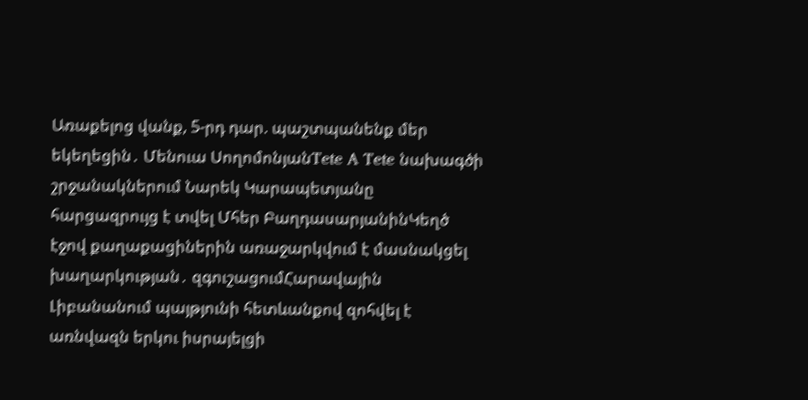Առաքելոց վանք, 5-րդ դար. պաշտպանենք մեր եկեղեցին․ Մենուա ՍողոմոնյանTete A Tete նախագծի շրջանակներում Նարեկ Կարապետյանը հարցազրույց է տվել Մհեր ԲաղդասարյանինԿեղծ էջով քաղաքացիներին առաջարկվում է մասնակցել խաղարկության․ զգուշացումՀարավային Լիբանանում պայթյունի հետևանքով զոհվել է առնվազն երկու իսրայելցի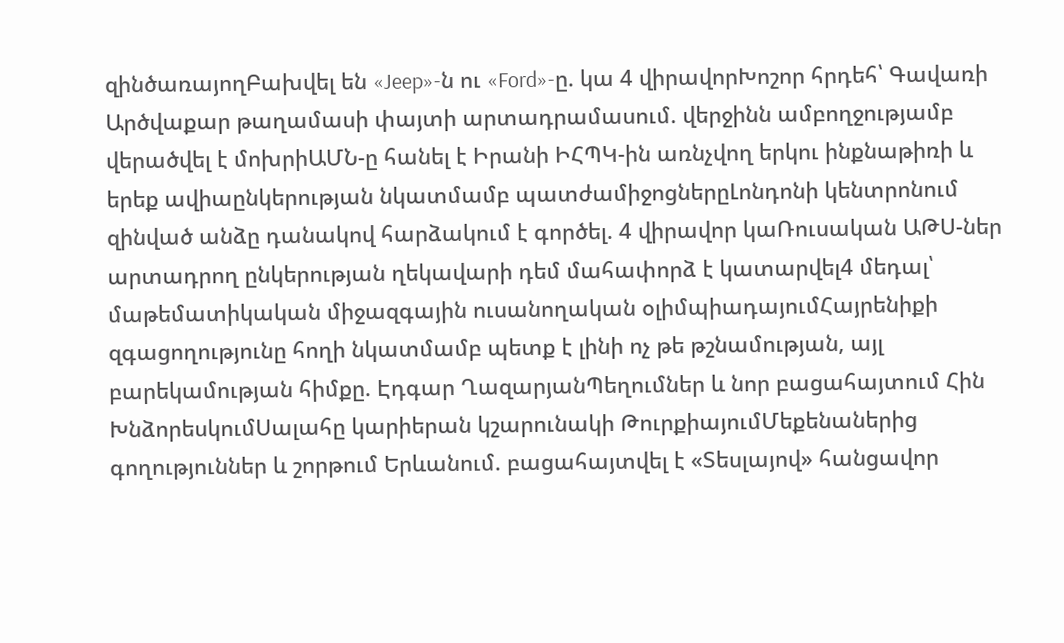զինծառայողԲախվել են «Jeep»-ն ու «Ford»-ը. կա 4 վիրավորԽոշոր հրդեհ՝ Գավառի Արծվաքար թաղամասի փայտի արտադրամասում. վերջինն ամբողջությամբ վերածվել է մոխրիԱՄՆ-ը հանել է Իրանի ԻՀՊԿ-ին առնչվող երկու ինքնաթիռի և երեք ավիաընկերության նկատմամբ պատժամիջոցներըԼոնդոնի կենտրոնում զինված անձը դանակով հարձակում է գործել. 4 վիրավոր կաՌուսական ԱԹՍ-ներ արտադրող ընկերության ղեկավարի դեմ մահափորձ է կատարվել4 մեդալ՝ մաթեմատիկական միջազգային ուսանողական օլիմպիադայումՀայրենիքի զգացողությունը հողի նկատմամբ պետք է լինի ոչ թե թշնամության, այլ բարեկամության հիմքը. Էդգար ՂազարյանՊեղումներ և նոր բացահայտում Հին ԽնձորեսկումՍալահը կարիերան կշարունակի ԹուրքիայումՄեքենաներից գողություններ և շորթում Երևանում. բացահայտվել է «Տեսլայով» հանցավոր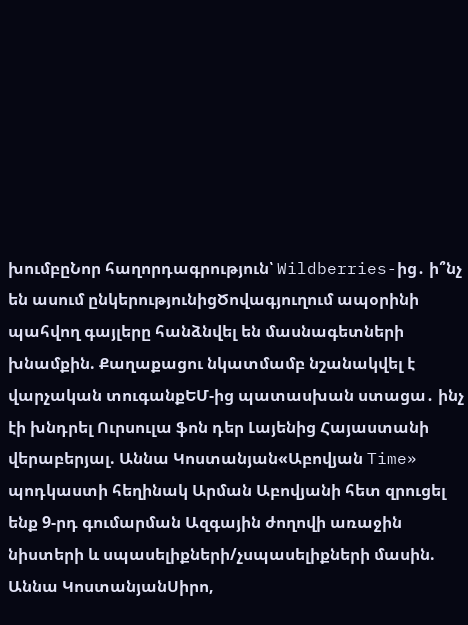խումբըՆոր հաղորդագրություն՝ Wildberries-ից․ ի՞նչ են ասում ընկերությունիցԾովագյուղում ապօրինի պահվող գայլերը հանձնվել են մասնագետների խնամքին. Քաղաքացու նկատմամբ նշանակվել է վարչական տուգանքԵՄ-ից պատասխան ստացա․ ինչ էի խնդրել Ուրսուլա ֆոն դեր Լայենից Հայաստանի վերաբերյալ. Աննա Կոստանյան«Աբովյան Time» պոդկաստի հեղինակ Արման Աբովյանի հետ զրուցել ենք 9-րդ գումարման Ազգային ժողովի առաջին նիստերի և սպասելիքների/չսպասելիքների մասին. Աննա ԿոստանյանՍիրո,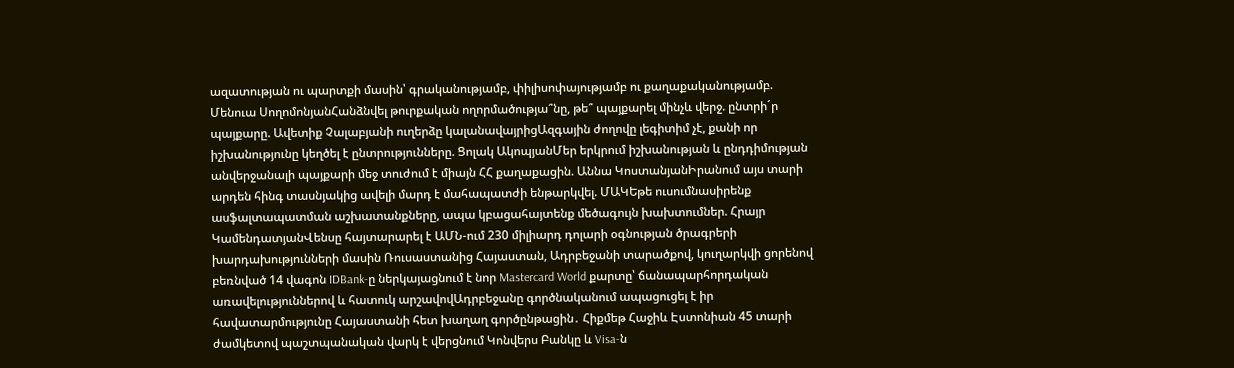ազատության ու պարտքի մասին՝ գրականությամբ, փիլիսոփայությամբ ու քաղաքականությամբ. Մենուա ՍողոմոնյանՀանձնվել թուրքական ողորմածությա՞նը, թե՞ պայքարել մինչև վերջ. ընտրի´ր պայքարը. Ավետիք Չալաբյանի ուղերձը կալանավայրիցԱզգային ժողովը լեգիտիմ չէ, քանի որ իշխանությունը կեղծել է ընտրությունները. Ցոլակ ԱկոպյանՄեր երկրում իշխանության և ընդդիմության անվերջանալի պայքարի մեջ տուժում է միայն ՀՀ քաղաքացին. Աննա ԿոստանյանԻրանում այս տարի արդեն հինգ տասնյակից ավելի մարդ է մահապատժի ենթարկվել. ՄԱԿԵթե ուսումնասիրենք ասֆալտապատման աշխատանքները, ապա կբացահայտենք մեծագույն խախտումներ. Հրայր ԿամենդատյանՎենսը հայտարարել է ԱՄՆ-ում 230 միլիարդ դոլարի օգնության ծրագրերի խարդախությունների մասին Ռուսաստանից Հայաստան, Ադրբեջանի տարածքով, կուղարկվի ցորենով բեռնված 14 վագոն IDBank-ը ներկայացնում է նոր Mastercard World քարտը՝ ճանապարհորդական առավելություններով և հատուկ արշավովԱդրբեջանը գործնականում ապացուցել է իր հավատարմությունը Հայաստանի հետ խաղաղ գործընթացին․ Հիքմեթ Հաջիև Էստոնիան 45 տարի ժամկետով պաշտպանական վարկ է վերցնում Կոնվերս Բանկը և Visa-ն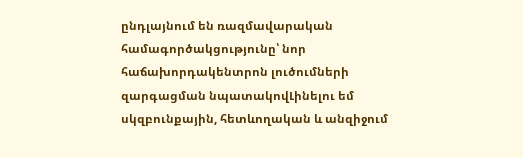ընդլայնում են ռազմավարական համագործակցությունը՝ նոր հաճախորդակենտրոն լուծումների զարգացման նպատակովԼինելու եմ սկզբունքային, հետևողական և անզիջում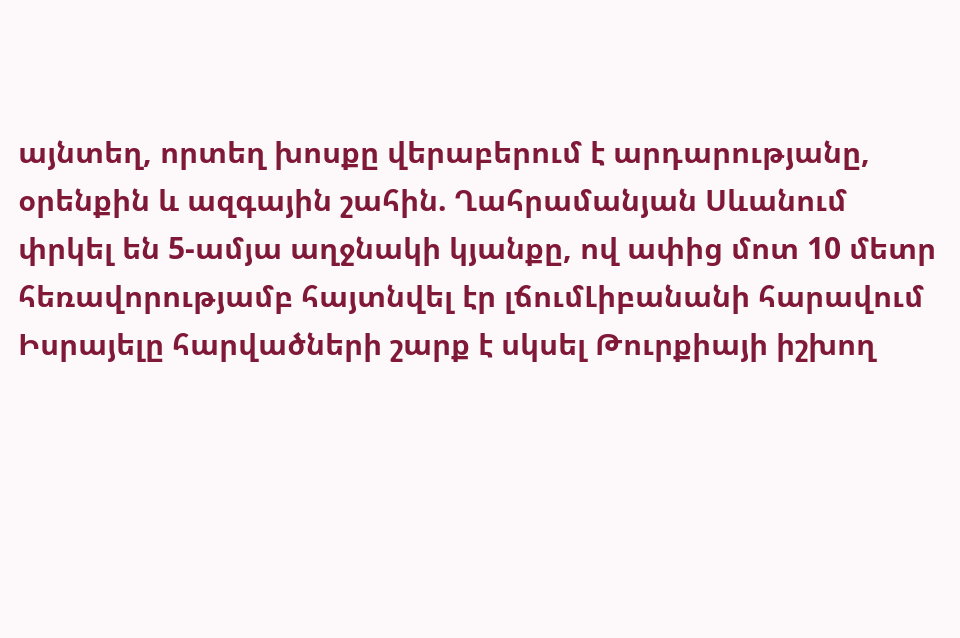այնտեղ, որտեղ խոսքը վերաբերում է արդարությանը, օրենքին և ազգային շահին. Ղահրամանյան Սևանում փրկել են 5-ամյա աղջնակի կյանքը, ով ափից մոտ 10 մետր հեռավորությամբ հայտնվել էր լճումԼիբանանի հարավում Իսրայելը հարվածների շարք է սկսել Թուրքիայի իշխող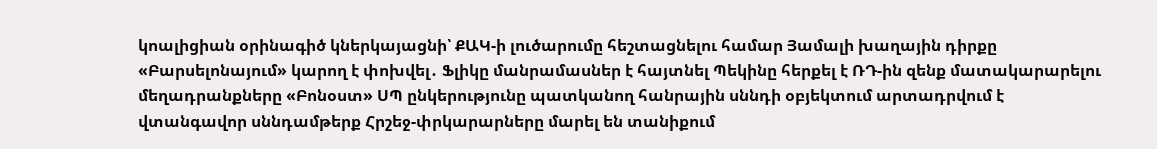կոալիցիան օրինագիծ կներկայացնի՝ ՔԱԿ-ի լուծարումը հեշտացնելու համար Յամալի խաղային դիրքը «Բարսելոնայում» կարող է փոխվել․ Ֆլիկը մանրամասներ է հայտնել Պեկինը հերքել է ՌԴ-ին զենք մատակարարելու մեղադրանքները «Բոնօստ» ՍՊ ընկերությունը պատկանող հանրային սննդի օբյեկտում արտադրվում է վտանգավոր սննդամթերք Հրշեջ-փրկարարները մարել են տանիքում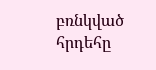բռնկված հրդեհը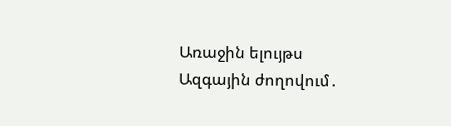Առաջին ելույթս Ազգային ժողովում․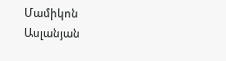Մամիկոն Ասլանյան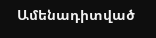Ամենադիտված